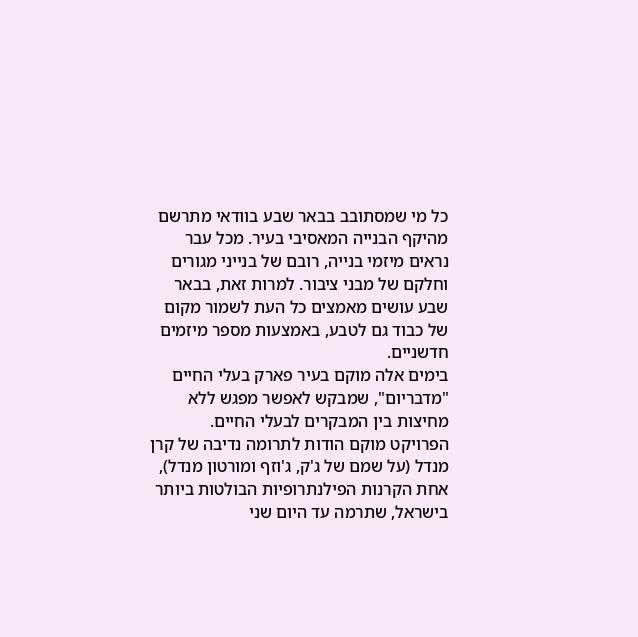כל מי שמסתובב בבאר שבע בוודאי מתרשם מהיקף הבנייה המאסיבי בעיר. מכל עבר נראים מיזמי בנייה, רובם של בנייני מגורים וחלקם של מבני ציבור. למרות זאת, בבאר שבע עושים מאמצים כל העת לשמור מקום של כבוד גם לטבע, באמצעות מספר מיזמים חדשניים.
בימים אלה מוקם בעיר פארק בעלי החיים "מדבריום", שמבקש לאפשר מפגש ללא מחיצות בין המבקרים לבעלי החיים.
הפרויקט מוקם הודות לתרומה נדיבה של קרן מנדל (על שמם של ג'ק, ג'וזף ומורטון מנדל), אחת הקרנות הפילנתרופיות הבולטות ביותר בישראל, שתרמה עד היום שני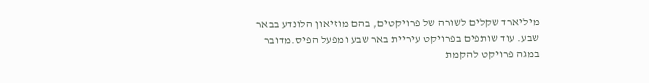מיליארד שקלים לשורה של פרויקטים, בהם מוזיאון הלונדע בבאר שבע. עוד שותפים בפרויקט עיריית באר שבע ומפעל הפיס.מדובר במגה פרויקט להקמת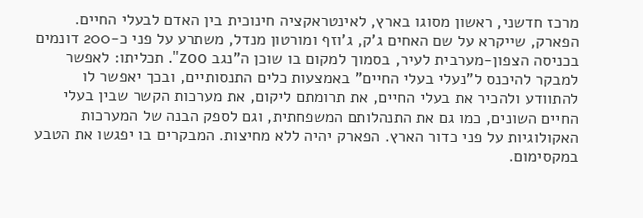מרכז חדשני, ראשון מסוגו בארץ, לאינטראקציה חינוכית בין האדם לבעלי החיים.
הפארק, שייקרא על שם האחים ג'ק, ג'וזף ומורטון מנדל, משתרע על פני כ-200 דונמים בכניסה הצפון-מערבית לעיר, בסמוך למקום בו שוכן ה"נגב zoo". תכליתו: לאפשר למבקר להיכנס ל"נעלי בעלי החיים" באמצעות כלים התנסותיים, ובכך יאפשר לו להתוודע ולהכיר את בעלי החיים, את תרומתם ליקום, את מערכות הקשר שבין בעלי החיים השונים, כמו גם את התנהלותם המשפחתית, וגם לספק הבנה של המערכות האקולוגיות על פני כדור הארץ. הפארק יהיה ללא מחיצות. המבקרים בו יפגשו את הטבע במקסימום.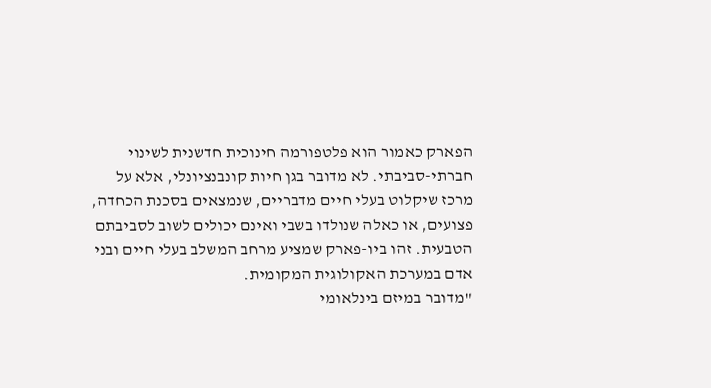הפארק כאמור הוא פלטפורמה חינוכית חדשנית לשינוי חברתי-סביבתי. לא מדובר בגן חיות קונבנציונלי, אלא על מרכז שיקלוט בעלי חיים מדבריים, שנמצאים בסכנת הכחדה, פצועים, או כאלה שנולדו בשבי ואינם יכולים לשוב לסביבתם הטבעית. זהו ביו-פארק שמציע מרחב המשלב בעלי חיים ובני אדם במערכת האקולוגית המקומית.
"מדובר במיזם בינלאומי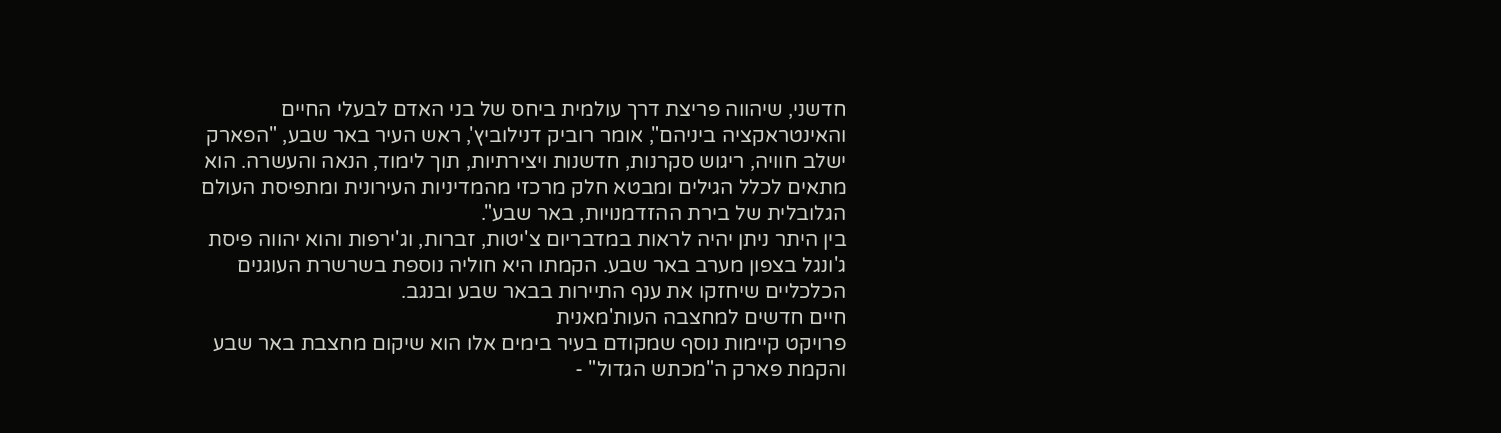חדשני, שיהווה פריצת דרך עולמית ביחס של בני האדם לבעלי החיים והאינטראקציה ביניהם", אומר רוביק דנילוביץ', ראש העיר באר שבע, "הפארק ישלב חוויה, ריגוש סקרנות, חדשנות ויצירתיות, תוך לימוד, הנאה והעשרה. הוא מתאים לכלל הגילים ומבטא חלק מרכזי מהמדיניות העירונית ומתפיסת העולם הגלובלית של בירת ההזדמנויות, באר שבע".
בין היתר ניתן יהיה לראות במדבריום צ'יטות, זברות, וג'ירפות והוא יהווה פיסת ג'ונגל בצפון מערב באר שבע. הקמתו היא חוליה נוספת בשרשרת העוגנים הכלכליים שיחזקו את ענף התיירות בבאר שבע ובנגב.
חיים חדשים למחצבה העות'מאנית
פרויקט קיימות נוסף שמקודם בעיר בימים אלו הוא שיקום מחצבת באר שבע והקמת פארק ה"מכתש הגדול" -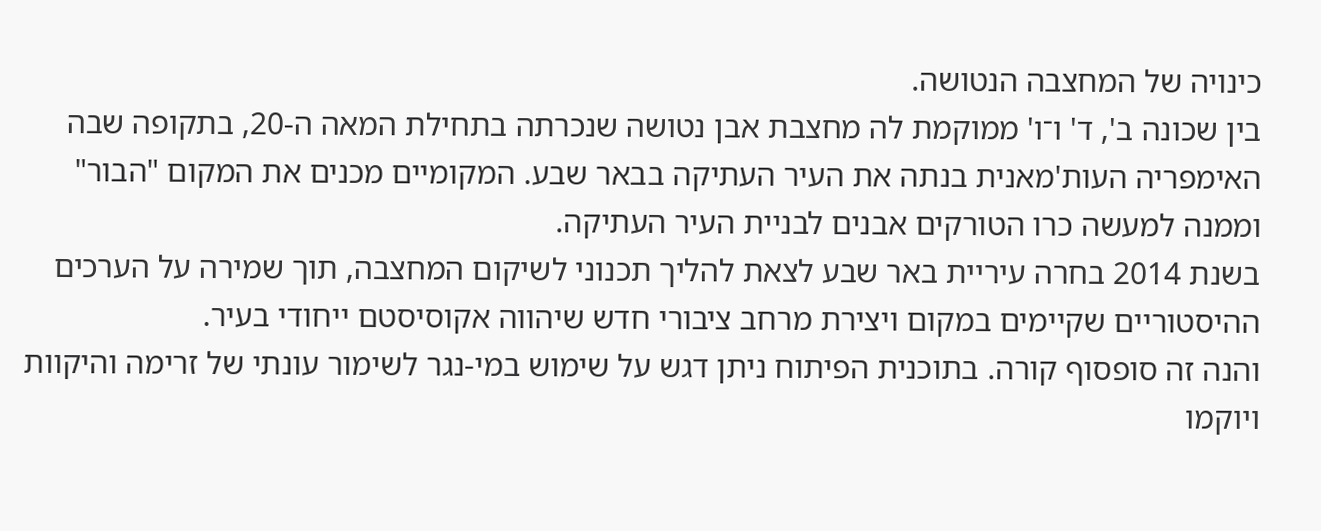כינויה של המחצבה הנטושה.
בין שכונה ב', ד' ו־ו' ממוקמת לה מחצבת אבן נטושה שנכרתה בתחילת המאה ה-20, בתקופה שבה האימפריה העות'מאנית בנתה את העיר העתיקה בבאר שבע. המקומיים מכנים את המקום "הבור" וממנה למעשה כרו הטורקים אבנים לבניית העיר העתיקה.
בשנת 2014 בחרה עיריית באר שבע לצאת להליך תכנוני לשיקום המחצבה, תוך שמירה על הערכים ההיסטוריים שקיימים במקום ויצירת מרחב ציבורי חדש שיהווה אקוסיסטם ייחודי בעיר.
והנה זה סופסוף קורה. בתוכנית הפיתוח ניתן דגש על שימוש במי-נגר לשימור עונתי של זרימה והיקוות ויוקמו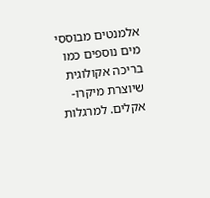אלמנטים מבוססי מים נוספים כמו בריכה אקולוגית שיוצרת מיקרו-אקלים. למרגלות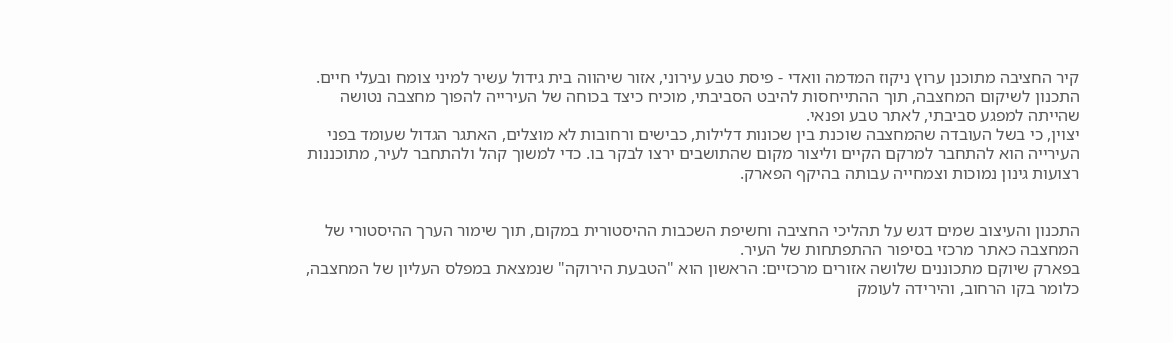קיר החציבה מתוכנן ערוץ ניקוז המדמה וואדי - פיסת טבע עירוני, אזור שיהווה בית גידול עשיר למיני צומח ובעלי חיים. התכנון לשיקום המחצבה, תוך ההתייחסות להיבט הסביבתי, מוכיח כיצד בכוחה של העירייה להפוך מחצבה נטושה שהייתה למפגע סביבתי, לאתר טבע ופנאי.
יצוין, כי בשל העובדה שהמחצבה שוכנת בין שכונות דלילות, כבישים ורחובות לא מוצלים, האתגר הגדול שעומד בפני העירייה הוא להתחבר למרקם הקיים וליצור מקום שהתושבים ירצו לבקר בו. כדי למשוך קהל ולהתחבר לעיר, מתוכננות רצועות גינון נמוכות וצמחייה עבותה בהיקף הפארק.


התכנון והעיצוב שמים דגש על תהליכי החציבה וחשיפת השכבות ההיסטורית במקום, תוך שימור הערך ההיסטורי של המחצבה כאתר מרכזי בסיפור ההתפתחות של העיר.
בפארק שיוקם מתכוננים שלושה אזורים מרכזיים: הראשון הוא "הטבעת הירוקה" שנמצאת במפלס העליון של המחצבה, כלומר בקו הרחוב, והירידה לעומק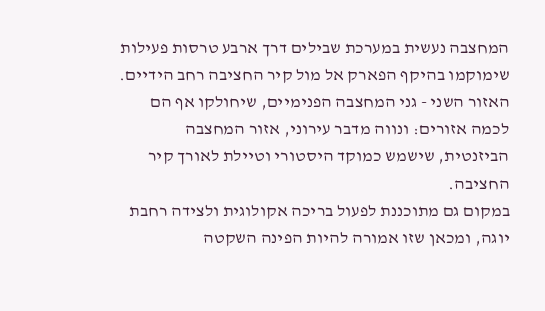המחצבה נעשית במערכת שבילים דרך ארבע טרסות פעילות שימוקמו בהיקף הפארק אל מול קיר החציבה רחב הידיים. האזור השני - גני המחצבה הפנימיים, שיחולקו אף הם לכמה אזורים: ונווה מדבר עירוני, אזור המחצבה הביזנטית, שישמש כמוקד היסטורי וטיילת לאורך קיר החציבה.
במקום גם מתוכננת לפעול בריכה אקולוגית ולצידה רחבת יוגה, ומכאן שזו אמורה להיות הפינה השקטה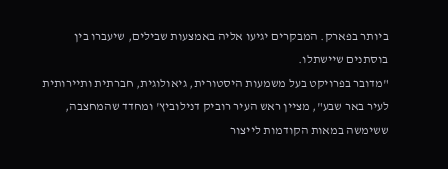ביותר בפארק. המבקרים יגיעו אליה באמצעות שבילים, שיעברו בין בוסתנים שיישתלו.
"מדובר בפרויקט בעל משמעות היסטורית, גיאולוגית, חברתית ותיירותית לעיר באר שבע", מציין ראש העיר רוביק דנילוביץ' ומחדד שהמחצבה, ששימשה במאות הקודמות לייצור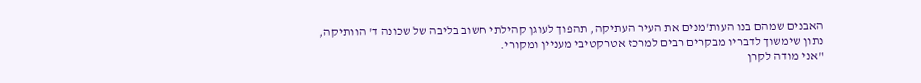האבנים שמהם בנו העות'מנים את העיר העתיקה, תהפוך לעוגן קהילתי חשוב בליבה של שכונה ד' הוותיקה, נתון שימשוך לדבריו מבקרים רבים למרכז אטרקטיבי מעניין ומקורי.
"אני מודה לקרן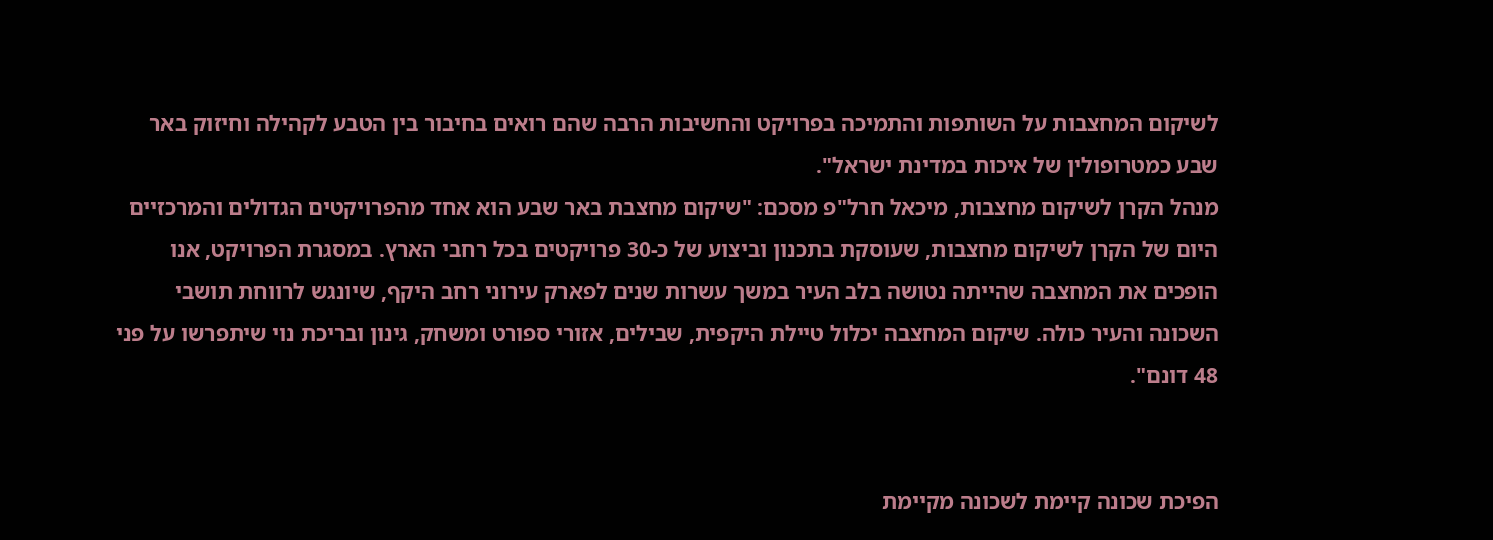לשיקום המחצבות על השותפות והתמיכה בפרויקט והחשיבות הרבה שהם רואים בחיבור בין הטבע לקהילה וחיזוק באר שבע כמטרופולין של איכות במדינת ישראל".
מנהל הקרן לשיקום מחצבות, מיכאל חרל"פ מסכם: "שיקום מחצבת באר שבע הוא אחד מהפרויקטים הגדולים והמרכזיים היום של הקרן לשיקום מחצבות, שעוסקת בתכנון וביצוע של כ-30 פרויקטים בכל רחבי הארץ. במסגרת הפרויקט, אנו הופכים את המחצבה שהייתה נטושה בלב העיר במשך עשרות שנים לפארק עירוני רחב היקף, שיונגש לרווחת תושבי השכונה והעיר כולה. שיקום המחצבה יכלול טיילת היקפית, שבילים, אזורי ספורט ומשחק, גינון ובריכת נוי שיתפרשו על פני 48 דונם".


הפיכת שכונה קיימת לשכונה מקיימת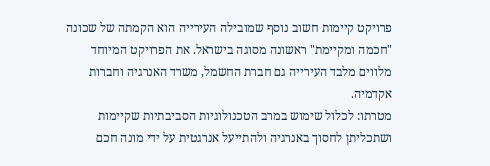פרויקט קיימות חשוב נוסף שמובילה העירייה הוא הקמתה של שכונה "חכמה ומקיימת" ראשונה מסוגה בישראל. את הפרויקט המיוחד מלווים מלבד העירייה גם חברת החשמל, משרד האנרגיה וחברות אקדמיה.
מטרתו: לכלול שימוש במרב הטכנולוגיות הסביבתיות שקיימות ושתכליתן לחסוך באנרגיה ולהתייעל אנרגטית על ידי מונה חכם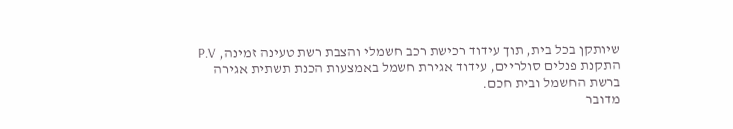שיותקן בכל בית, תוך עידוד רכישת רכב חשמלי והצבת רשת טעינה זמינה, P.V התקנת פנלים סולריים, עידוד אגירת חשמל באמצעות הכנת תשתית אגירה ברשת החשמל ובית חכם.
מדובר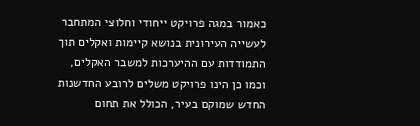כאמור במגה פרויקט ייחודי וחלוצי המתחבר לעשייה העירונית בנושא קיימות ואקלים תוך התמודדות עם ההיערכות למשבר האקלים, וכמו כן הינו פרויקט משלים לרובע החדשנות החדש שמוקם בעיר, הכולל את תחום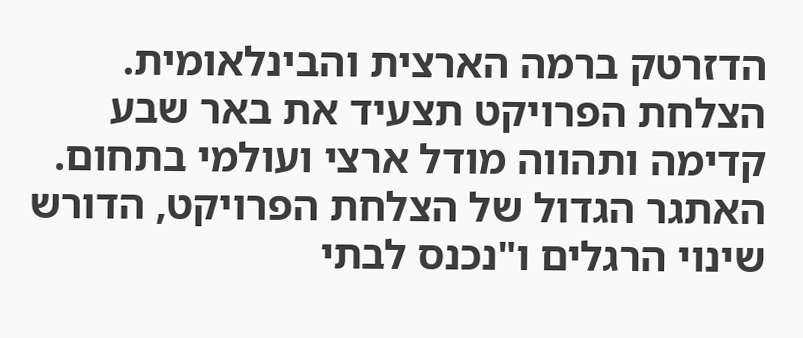הדזרטק ברמה הארצית והבינלאומית.
הצלחת הפרויקט תצעיד את באר שבע קדימה ותהווה מודל ארצי ועולמי בתחום. האתגר הגדול של הצלחת הפרויקט, הדורש שינוי הרגלים ו"נכנס לבתי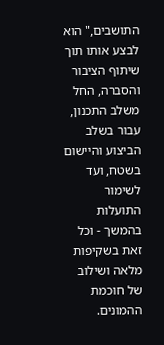התושבים," הוא לבצע אותו תוך שיתוף הציבור והסברה, החל משלב התכנון, עבור בשלב הביצוע והיישום בשטח, ועד לשימור התועלות בהמשך - וכל זאת בשקיפות מלאה ושילוב של חוכמת ההמונים.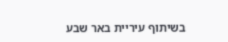בשיתוף עיריית באר שבע